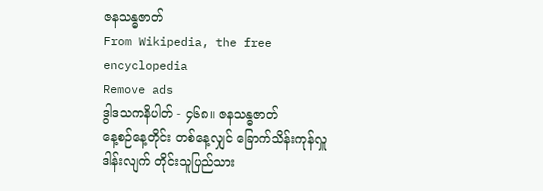ဇနသန္ဓဇာတ်
From Wikipedia, the free encyclopedia
Remove ads
ဒွါဒသကနိပါတ် - ၄၆၈။ ဇနသန္ဓဇာတ်
နေ့စဉ်နေ့တိုင်း တစ်နေ့လျှင် ခြောက်သိန်းကုန်လှူဒါန်းလျက် တိုင်းသူပြည်သား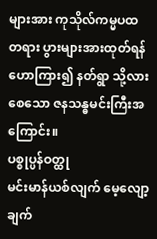များအား ကုသိုလ်ကမ္မပထ တရား ပွားများအားထုတ်ရန် ဟောကြား၍ နတ်ရွာ သို့လားစေသော ဇနသန္ဓမင်းကြီးအကြောင်း။
ပစ္စုပ္ပန်ဝတ္ထု
မင်းမာန်ယစ်လျက် မေ့လျော့ချက်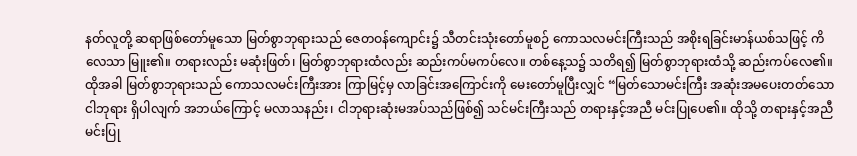နတ်လူတို့ ဆရာဖြစ်တော်မူသော မြတ်စွာဘုရားသည် ဇေတဝန်ကျောင်း၌ သီတင်းသုံးတော်မူစဉ် ကောသလမင်းကြီးသည် အစိုးရခြင်းမာန်ယစ်သဖြင့် ကိလေသာ မြူး၏။ တရားလည်း မဆုံးဖြတ်၊ မြတ်စွာဘုရားထံလည်း ဆည်းကပ်မကပ်လေ။ တစ်နေ့သ၌ သတိရ၍ မြတ်စွာဘုရားထံသို့ ဆည်းကပ်လေ၏။
ထိုအခါ မြတ်စွာဘုရားသည် ကောသလမင်းကြီးအား ကြာမြင့်မှ လာခြင်းအကြောင်းကို မေးတော်မူပြီးလျှင် “မြတ်သောမင်းကြီး အဆုံးအမပေးတတ်သော ငါဘုရား ရှိပါလျက် အဘယ်ကြောင့် မလာသနည်း၊ ငါဘုရားဆုံးမအပ်သည်ဖြစ်၍ သင်မင်းကြီးသည် တရားနှင့်အညီ မင်းပြုပေ၏။ ထိုသို့ တရားနှင့်အညီ မင်းပြု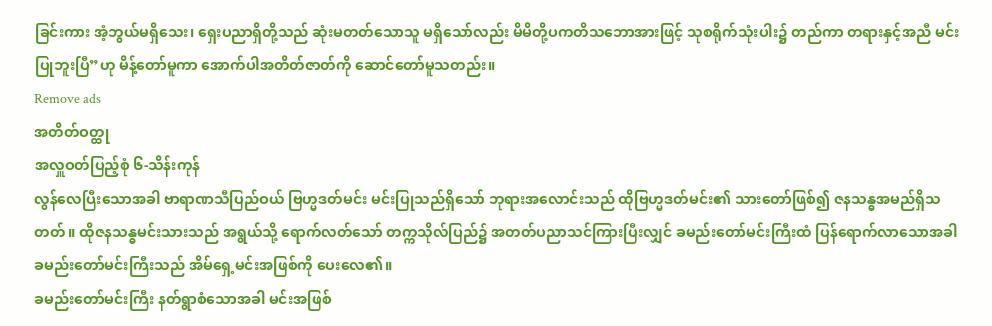ခြင်းကား အံ့ဘွယ်မရှိသေး၊ ရှေးပညာရှိတို့သည် ဆုံးမတတ်သောသူ မရှိသော်လည်း မိမိတို့ပကတိသဘောအားဖြင့် သုစရိုက်သုံးပါး၌ တည်ကာ တရားနှင့်အညီ မင်းပြုဘူးပြီ”ဟု မိန့်တော်မူကာ အောက်ပါအတိတ်ဇာတ်ကို ဆောင်တော်မူသတည်း။
Remove ads
အတိတ်ဝတ္ထု
အလှူဝတ်ပြည့်စုံ ၆-သိန်းကုန်
လွန်လေပြီးသောအခါ ဗာရာဏသီပြည်ဝယ် ဗြဟ္မဒတ်မင်း မင်းပြုသည်ရှိသော် ဘုရားအလောင်းသည် ထိုဗြဟ္မဒတ်မင်း၏ သားတော်ဖြစ်၍ ဇနသန္ဓအမည်ရှိသတတ်။ ထိုဇနသန္ဓမင်းသားသည် အရွယ်သို့ ရောက်လတ်သော် တက္ကသိုလ်ပြည်၌ အတတ်ပညာသင်ကြားပြီးလျှင် ခမည်းတော်မင်းကြီးထံ ပြန်ရောက်လာသောအခါ ခမည်းတော်မင်းကြီးသည် အိမ်ရှေ့မင်းအဖြစ်ကို ပေးလေ၏။
ခမည်းတော်မင်းကြီး နတ်ရွာစံသောအခါ မင်းအဖြစ်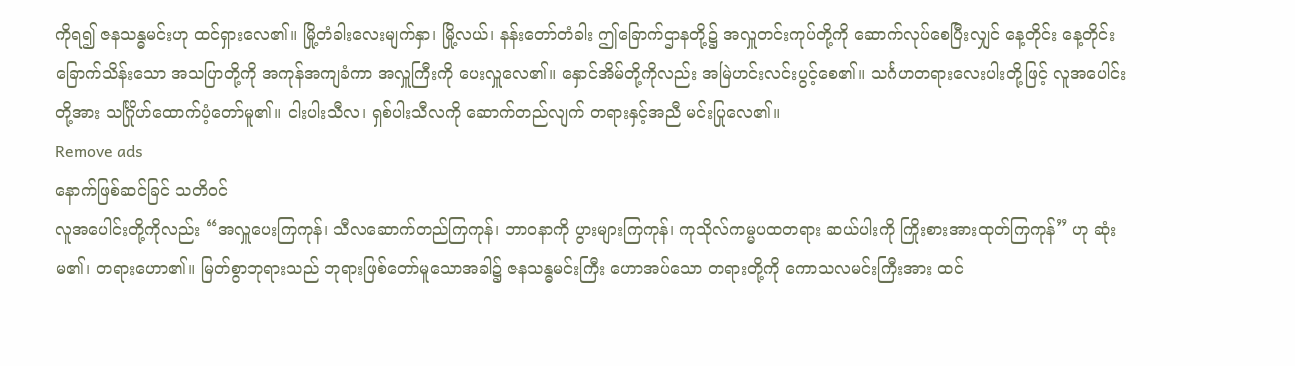ကိုရ၍ ဇနသန္ဓမင်းဟု ထင်ရှားလေ၏။ မြို့တံခါးလေးမျက်နှာ၊ မြို့လယ်၊ နန်းတော်တံခါး ဤခြောက်ဌာနတို့၌ အလှူတင်းကုပ်တို့ကို ဆောက်လုပ်စေပြီးလျှင် နေ့တိုင်း နေ့တိုင်း ခြောက်သိန်းသော အသပြာတို့ကို အကုန်အကျခံကာ အလှူကြီးကို ပေးလှူလေ၏။ နှောင်အိမ်တို့ကိုလည်း အမြဲဟင်းလင်းပွင့်စေ၏။ သင်္ဂဟတရားလေးပါးတို့ဖြင့် လူအပေါင်းတို့အား သင်္ဂြိုဟ်ထောက်ပံ့တော်မူ၏။ ငါးပါးသီလ၊ ရှစ်ပါးသီလကို ဆောက်တည်လျက် တရားနှင့်အညီ မင်းပြုလေ၏။
Remove ads
နောက်ဖြစ်ဆင်ခြင် သတိဝင်
လူအပေါင်းတို့ကိုလည်း “အလှူပေးကြကုန်၊ သီလဆောက်တည်ကြကုန်၊ ဘာဝနာကို ပွားများကြကုန်၊ ကုသိုလ်ကမ္မပထတရား ဆယ်ပါးကို ကြိုးစားအားထုတ်ကြကုန်” ဟု ဆုံးမ၏၊ တရားဟော၏။ မြတ်စွာဘုရားသည် ဘုရားဖြစ်တော်မူသောအခါ၌ ဇနသန္ဓမင်းကြီး ဟောအပ်သော တရားတို့ကို ကောသလမင်းကြီးအား ထင်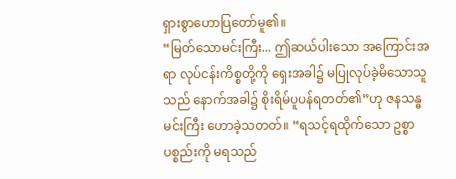ရှားစွာဟောပြတော်မူ၏။
“မြတ်သောမင်းကြီး... ဤဆယ်ပါးသော အကြောင်းအရာ လုပ်ငန်းကိစ္စတို့ကို ရှေးအခါ၌ မပြုလုပ်ခဲ့မိသောသူသည် နောက်အခါ၌ စိုးရိမ်ပူပန်ရတတ်၏”ဟု ဇနသန္ဓမင်းကြီး ဟောခဲ့သတတ်။ “ရသင့်ရထိုက်သော ဥစ္စာပစ္စည်းကို မရသည်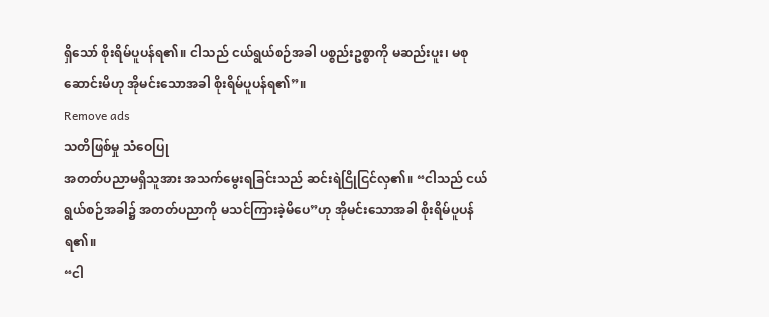ရှိသော် စိုးရိမ်ပူပန်ရ၏။ ငါသည် ငယ်ရွယ်စဉ်အခါ ပစ္စည်းဥစ္စာကို မဆည်းပူး၊ မစုဆောင်းမိဟု အိုမင်းသောအခါ စိုးရိမ်ပူပန်ရ၏”။
Remove ads
သတိဖြစ်မှု သံဝေပြု
အတတ်ပညာမရှိသူအား အသက်မွေးရခြင်းသည် ဆင်းရဲငြိုငြင်လှ၏။ “ငါသည် ငယ်ရွယ်စဉ်အခါ၌ အတတ်ပညာကို မသင်ကြားခဲ့မိပေ”ဟု အိုမင်းသောအခါ စိုးရိမ်ပူပန်ရ၏။
“ငါ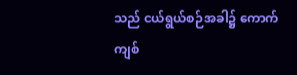သည် ငယ်ရွယ်စဉ်အခါ၌ ကောက်ကျစ်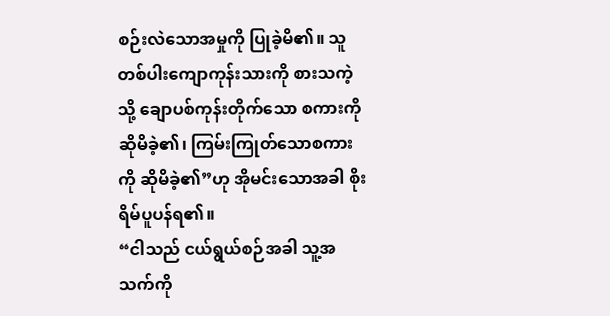စဉ်းလဲသောအမှုကို ပြုခဲ့မိ၏။ သူတစ်ပါးကျောကုန်းသားကို စားသကဲ့သို့ ချောပစ်ကုန်းတိုက်သော စကားကိုဆိုမိခဲ့၏၊ ကြမ်းကြုတ်သောစကားကို ဆိုမိခဲ့၏”ဟု အိုမင်းသောအခါ စိုးရိမ်ပူပန်ရ၏။
“ငါသည် ငယ်ရွယ်စဉ်အခါ သူ့အသက်ကို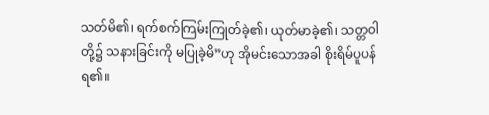သတ်မိ၏၊ ရက်စက်ကြမ်းကြုတ်ခဲ့၏၊ ယုတ်မာခဲ့၏၊ သတ္တဝါတို့၌ သနားခြင်းကို မပြုခဲ့မိ”ဟု အိုမင်းသောအခါ စိုးရိမ်ပူပန်ရ၏။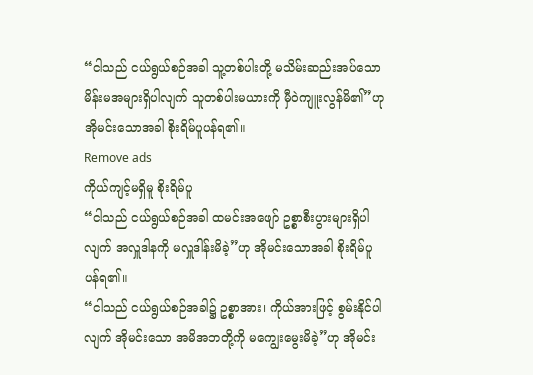“ငါသည် ငယ်ရွယ်စဉ်အခါ သူ့တစ်ပါးတို့ မသိမ်းဆည်းအပ်သော မိန်းမအများရှိပါလျက် သူတစ်ပါးမယားကို မှီဝဲကျူးလွန်မိ၏”ဟု အိုမင်းသောအခါ စိုးရိမ်ပူပန်ရ၏။
Remove ads
ကိုယ်ကျင့်မရှိမူ စိုးရိမ်ပူ
“ငါသည် ငယ်ရွယ်စဉ်အခါ ထမင်းအဖျော် ဥစ္စာစီးပွားများရှိပါလျက် အလှူဒါနကို မလှူဒါန်းမိခဲ့”ဟု အိုမင်းသောအခါ စိုးရိမ်ပူပန်ရ၏။
“ငါသည် ငယ်ရွယ်စဉ်အခါ၌ ဥစ္စာအား၊ ကိုယ်အားဖြင့် စွမ်းနိုင်ပါလျက် အိုမင်းသော အမိအဘတို့ကို မကျွေးမွေးမိခဲ့”ဟု အိုမင်း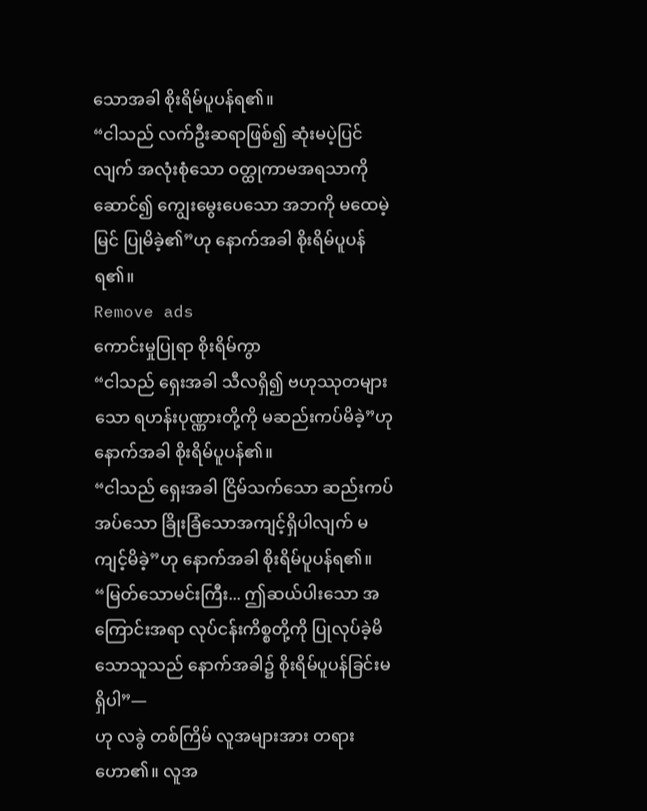သောအခါ စိုးရိမ်ပူပန်ရ၏။
“ငါသည် လက်ဦးဆရာဖြစ်၍ ဆုံးမပဲ့ပြင်လျက် အလုံးစုံသော ဝတ္ထုကာမအရသာကို ဆောင်၍ ကျွေးမွေးပေသော အဘကို မထေမဲ့မြင် ပြုမိခဲ့၏”ဟု နောက်အခါ စိုးရိမ်ပူပန်ရ၏။
Remove ads
ကောင်းမှုပြုရာ စိုးရိမ်ကွာ
“ငါသည် ရှေးအခါ သီလရှိ၍ ဗဟုဿုတများသော ရဟန်းပုဏ္ဏားတို့ကို မဆည်းကပ်မိခဲ့”ဟု နောက်အခါ စိုးရိမ်ပူပန်၏။
“ငါသည် ရှေးအခါ ငြိမ်သက်သော ဆည်းကပ်အပ်သော ခြိုးခြံသောအကျင့်ရှိပါလျက် မကျင့်မိခဲ့”ဟု နောက်အခါ စိုးရိမ်ပူပန်ရ၏။ “မြတ်သောမင်းကြီး... ဤဆယ်ပါးသော အကြောင်းအရာ လုပ်ငန်းကိစ္စတို့ကို ပြုလုပ်ခဲ့မိသောသူသည် နောက်အခါ၌ စိုးရိမ်ပူပန်ခြင်းမရှိပါ”—
ဟု လခွဲ တစ်ကြိမ် လူအများအား တရားဟော၏။ လူအ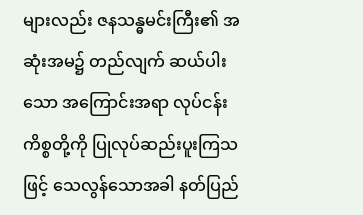များလည်း ဇနသန္ဓမင်းကြီး၏ အဆုံးအမ၌ တည်လျက် ဆယ်ပါးသော အကြောင်းအရာ လုပ်ငန်းကိစ္စတို့ကို ပြုလုပ်ဆည်းပူးကြသဖြင့် သေလွန်သောအခါ နတ်ပြည်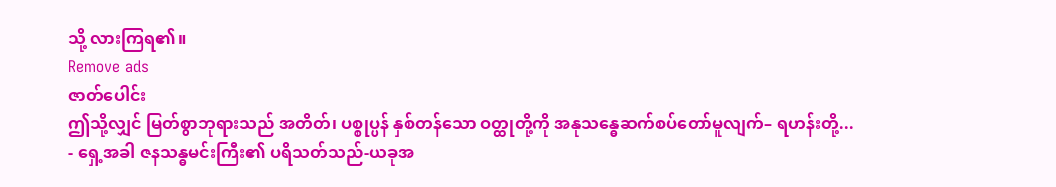သို့ လားကြရ၏။
Remove ads
ဇာတ်ပေါင်း
ဤသို့လျှင် မြတ်စွာဘုရားသည် အတိတ်၊ ပစ္စုပ္ပန် နှစ်တန်သော ဝတ္ထုတို့ကို အနုသန္ဓေဆက်စပ်တော်မူလျက်– ရဟန်းတို့...
- ရှေ့အခါ ဇနသန္ဓမင်းကြီး၏ ပရိသတ်သည်-ယခုအ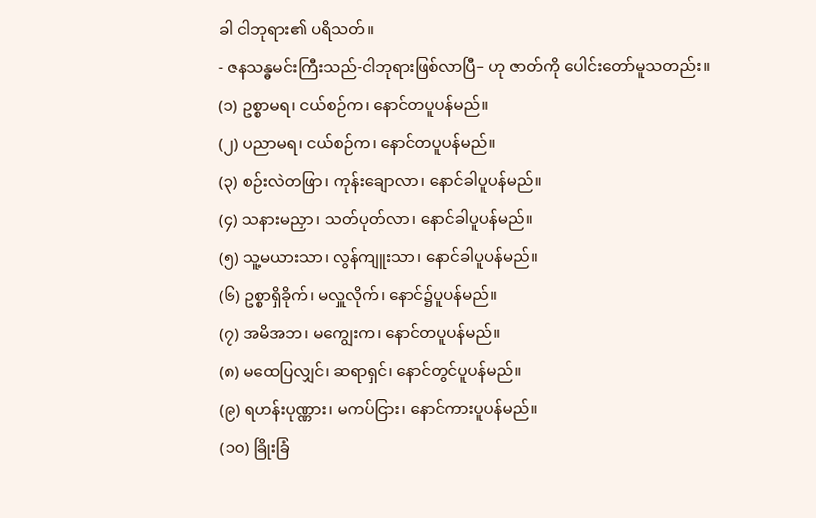ခါ ငါဘုရား၏ ပရိသတ်။
- ဇနသန္ဓမင်းကြီးသည်-ငါဘုရားဖြစ်လာပြီ– ဟု ဇာတ်ကို ပေါင်းတော်မူသတည်း။
(၁) ဥစ္စာမရ၊ ငယ်စဉ်က၊ နောင်တပူပန်မည်။
(၂) ပညာမရ၊ ငယ်စဉ်က၊ နောင်တပူပန်မည်။
(၃) စဉ်းလဲတဖြာ၊ ကုန်းချောလာ၊ နောင်ခါပူပန်မည်။
(၄) သနားမညှာ၊ သတ်ပုတ်လာ၊ နောင်ခါပူပန်မည်။
(၅) သူ့မယားသာ၊ လွန်ကျူးသာ၊ နောင်ခါပူပန်မည်။
(၆) ဥစ္စာရှိခိုက်၊ မလှူလိုက်၊ နောင်၌ပူပန်မည်။
(၇) အမိအဘ၊ မကျွေးက၊ နောင်တပူပန်မည်။
(၈) မထေပြလျှင်၊ ဆရာရှင်၊ နောင်တွင်ပူပန်မည်။
(၉) ရဟန်းပုဏ္ဏား၊ မကပ်ငြား၊ နောင်ကားပူပန်မည်။
(၁၀) ခြိုးခြံ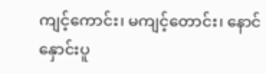ကျင့်ကောင်း၊ မကျင့်တောင်း၊ နောင်နှောင်းပူ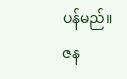ပန်မည်။
ဇန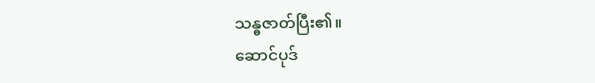သန္ဓဇာတ်ပြီး၏။
ဆောင်ပုဒ်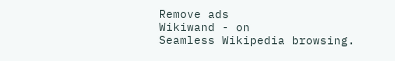Remove ads
Wikiwand - on
Seamless Wikipedia browsing.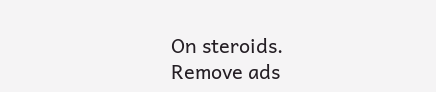On steroids.
Remove ads